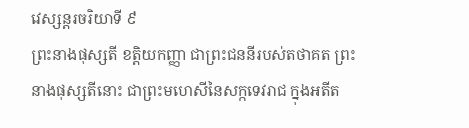វេស្សន្តរចរិយាទី ៩
ព្រះនាងផុស្សតី ខត្តិយកញ្ញា ជាព្រះជននីរបស់តថាគត ព្រះនាងផុស្សតីនោះ ជាព្រះមហេសីនៃសក្កទេវរាជ ក្នុងអតីត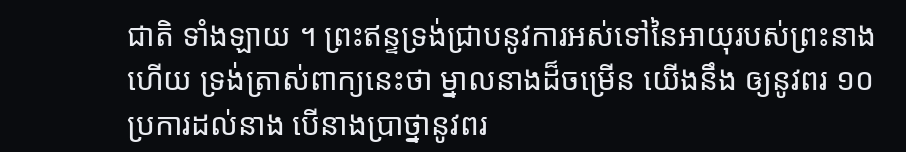ជាតិ ទាំងឡាយ ។ ព្រះឥន្ទទ្រង់ជ្រាបនូវការអស់ទៅនៃអាយុរបស់ព្រះនាង ហើយ ទ្រង់ត្រាស់ពាក្យនេះថា ម្នាលនាងដ៏ចម្រើន យើងនឹង ឲ្យនូវពរ ១០ ប្រការដល់នាង បើនាងប្រាថ្នានូវពរ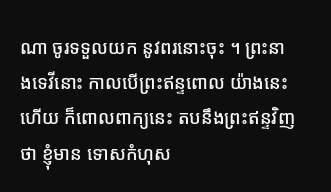ណា ចូរទទួលយក នូវពរនោះចុះ ។ ព្រះនាងទេវីនោះ កាលបើព្រះឥន្ទពោល យ៉ាងនេះហើយ ក៏ពោលពាក្យនេះ តបនឹងព្រះឥន្ទវិញថា ខ្ញុំមាន ទោសកំហុស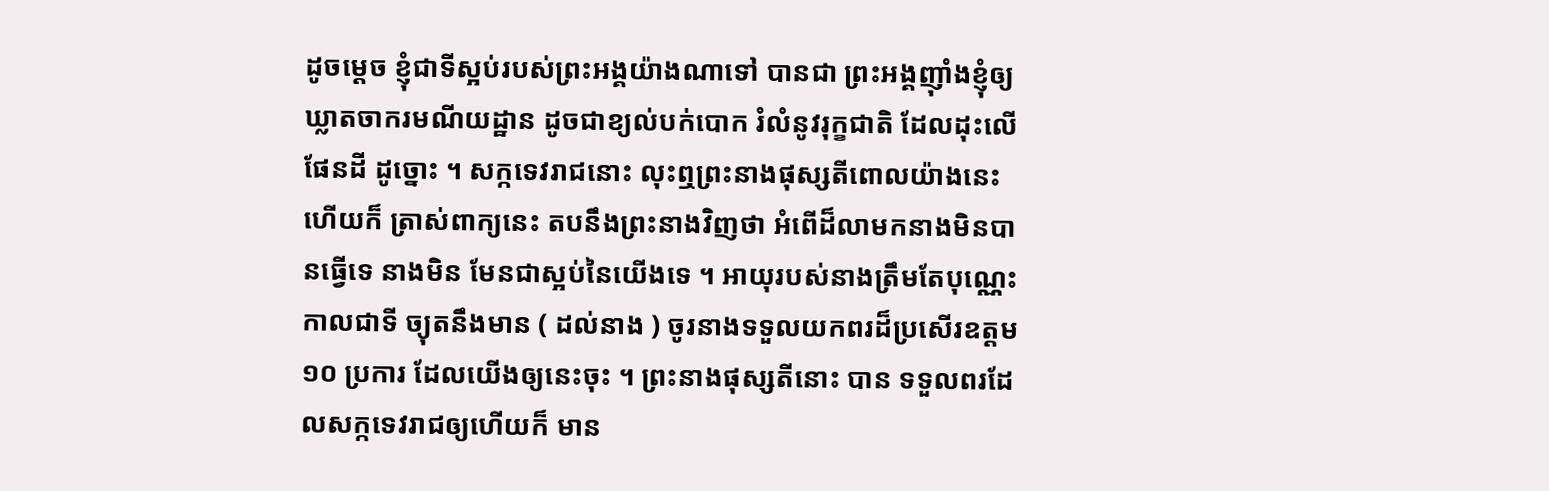ដូចម្តេច ខ្ញុំជាទីស្អប់របស់ព្រះអង្គយ៉ាងណាទៅ បានជា ព្រះអង្គញ៉ាំងខ្ញុំឲ្យឃ្លាតចាករមណីយដ្ឋាន ដូចជាខ្យល់បក់បោក រំលំនូវរុក្ខជាតិ ដែលដុះលើផែនដី ដូច្នោះ ។ សក្កទេវរាជនោះ លុះឮព្រះនាងផុស្សតីពោលយ៉ាងនេះហើយក៏ ត្រាស់ពាក្យនេះ តបនឹងព្រះនាងវិញថា អំពើដ៏លាមកនាងមិនបានធ្វើទេ នាងមិន មែនជាស្អប់នៃយើងទេ ។ អាយុរបស់នាងត្រឹមតែបុណ្ណេះ កាលជាទី ច្យុតនឹងមាន ( ដល់នាង ) ចូរនាងទទួលយកពរដ៏ប្រសើរឧត្តម ១០ ប្រការ ដែលយើងឲ្យនេះចុះ ។ ព្រះនាងផុស្សតីនោះ បាន ទទួលពរដែលសក្កទេវរាជឲ្យហើយក៏ មាន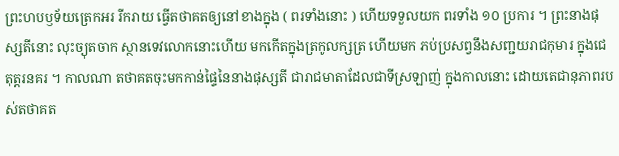ព្រះហបឫទ័យត្រេកអរ រីករាយ ធ្វើតថាគតឲ្យនៅខាងក្នុង ( ពរទាំងនោះ ) ហើយទទួលយក ពរទាំង ១០ ប្រការ ។ ព្រះនាងផុស្សតីនោះ លុះច្យុតចាក ស្ថានទេវលោកនោះហើយ មកកើតក្នុងត្រកូលក្សត្រ ហើយមក ភប់ប្រសព្វនឹងសញ្ជយរាជកុមារ ក្នុងជេតុត្តរនគរ ។ កាលណា តថាគតចុះមកកាន់ផ្ទៃនៃនាងផុស្សតី ជារាជមាតាដែលជាទីស្រឡាញ់ ក្នុងកាលនោះ ដោយតេជានុភាពរបស់តថាគត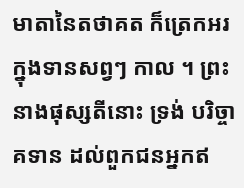មាតានៃតថាគត ក៏ត្រេកអរក្នុងទានសព្វៗ កាល ។ ព្រះនាងផុស្សតីនោះ ទ្រង់ បរិច្ចាគទាន ដល់ពួកជនអ្នកឥ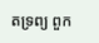តទ្រព្យ ពួក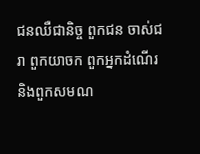ជនឈឺជានិច្ច ពួកជន ចាស់ជរា ពួកយាចក ពួកអ្នកដំណើរ និងពួកសមណ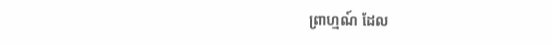ព្រាហ្មណ៍ ដែល